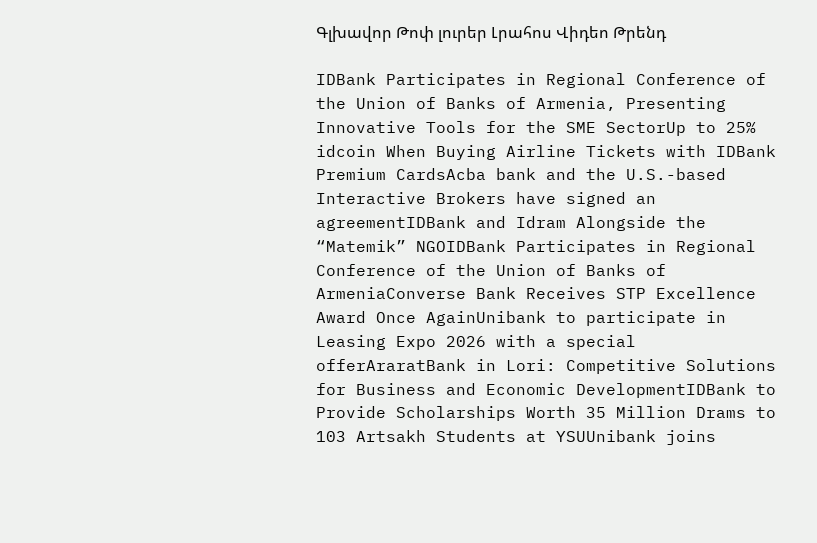Գլխավոր Թոփ լուրեր Լրահոս Վիդեո Թրենդ

IDBank Participates in Regional Conference of the Union of Banks of Armenia, Presenting Innovative Tools for the SME SectorUp to 25% idcoin When Buying Airline Tickets with IDBank Premium CardsAcba bank and the U.S.-based Interactive Brokers have signed an agreementIDBank and Idram Alongside the “Matemik” NGOIDBank Participates in Regional Conference of the Union of Banks of ArmeniaConverse Bank Receives STP Excellence Award Once AgainUnibank to participate in Leasing Expo 2026 with a special offerAraratBank in Lori: Competitive Solutions for Business and Economic DevelopmentIDBank to Provide Scholarships Worth 35 Million Drams to 103 Artsakh Students at YSUUnibank joins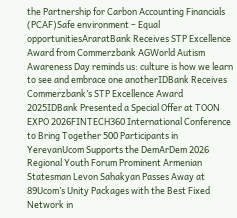the Partnership for Carbon Accounting Financials (PCAF)Safe environment – Equal opportunitiesAraratBank Receives STP Excellence Award from Commerzbank AGWorld Autism Awareness Day reminds us: culture is how we learn to see and embrace one anotherIDBank Receives Commerzbank’s STP Excellence Award 2025IDBank Presented a Special Offer at TOON EXPO 2026FINTECH360 International Conference to Bring Together 500 Participants in YerevanUcom Supports the DemArDem 2026 Regional Youth Forum Prominent Armenian Statesman Levon Sahakyan Passes Away at 89Ucom’s Unity Packages with the Best Fixed Network in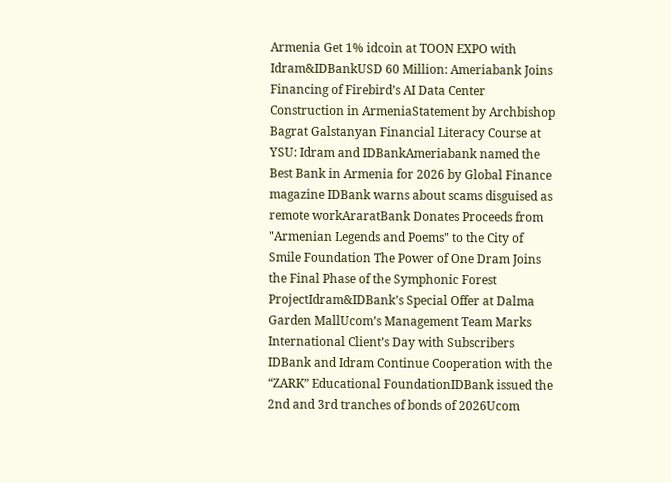Armenia Get 1% idcoin at TOON EXPO with Idram&IDBankUSD 60 Million: Ameriabank Joins Financing of Firebird’s AI Data Center Construction in ArmeniaStatement by Archbishop Bagrat Galstanyan Financial Literacy Course at YSU: Idram and IDBankAmeriabank named the Best Bank in Armenia for 2026 by Global Finance magazine IDBank warns about scams disguised as remote workAraratBank Donates Proceeds from "Armenian Legends and Poems" to the City of Smile Foundation The Power of One Dram Joins the Final Phase of the Symphonic Forest ProjectIdram&IDBank’s Special Offer at Dalma Garden MallUcom’s Management Team Marks International Client’s Day with Subscribers IDBank and Idram Continue Cooperation with the “ZARK” Educational FoundationIDBank issued the 2nd and 3rd tranches of bonds of 2026Ucom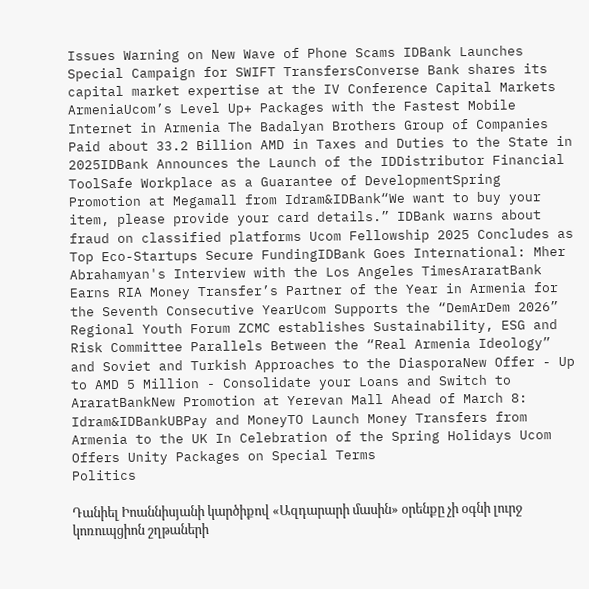Issues Warning on New Wave of Phone Scams IDBank Launches Special Campaign for SWIFT TransfersConverse Bank shares its capital market expertise at the IV Conference Capital Markets ArmeniaUcom’s Level Up+ Packages with the Fastest Mobile Internet in Armenia The Badalyan Brothers Group of Companies Paid about 33.2 Billion AMD in Taxes and Duties to the State in 2025IDBank Announces the Launch of the IDDistributor Financial ToolSafe Workplace as a Guarantee of DevelopmentSpring Promotion at Megamall from Idram&IDBank“We want to buy your item, please provide your card details.” IDBank warns about fraud on classified platforms Ucom Fellowship 2025 Concludes as Top Eco-Startups Secure FundingIDBank Goes International: Mher Abrahamyan's Interview with the Los Angeles TimesAraratBank Earns RIA Money Transfer’s Partner of the Year in Armenia for the Seventh Consecutive YearUcom Supports the “DemArDem 2026” Regional Youth Forum ZCMC еstablishes Sustainability, ESG and Risk Committee Parallels Between the “Real Armenia Ideology” and Soviet and Turkish Approaches to the DiasporaNew Offer - Up to AMD 5 Million - Consolidate your Loans and Switch to AraratBankNew Promotion at Yerevan Mall Ahead of March 8: Idram&IDBankUBPay and MoneyTO Launch Money Transfers from Armenia to the UK In Celebration of the Spring Holidays Ucom Offers Unity Packages on Special Terms
Politics

Դանիել Իոաննիսյանի կարծիքով «Ազդարարի մասին» օրենքը չի օգնի լուրջ կոռուպցիոն շղթաների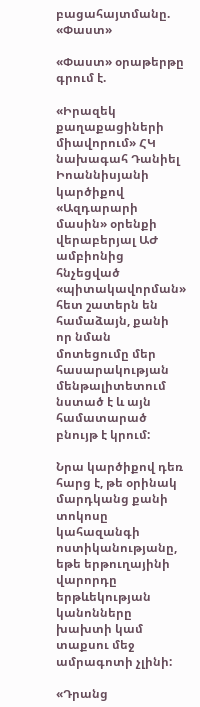բացահայտմանը. «Փաստ»

«Փաստ» օրաթերթը գրում է.

«Իրազեկ քաղաքացիների միավորում» ՀԿ նախագահ Դանիել Իոաննիսյանի կարծիքով «Ազդարարի մասին» օրենքի վերաբերյալ ԱԺ ամբիոնից հնչեցված «պիտակավորման» հետ շատերն են համաձայն, քանի որ նման մոտեցումը մեր հասարակության մենթալիտետում նստած է և այն համատարած բնույթ է կրում:

Նրա կարծիքով դեռ հարց է, թե օրինակ մարդկանց քանի տոկոսը կահազանգի ոստիկանությանը, եթե երթուղայինի վարորդը երթևեկության կանոնները խախտի կամ տաքսու մեջ ամրագոտի չլինի:

«Դրանց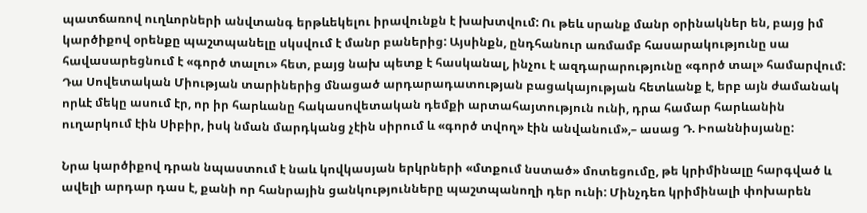պատճառով ուղևորների անվտանգ երթևեկելու իրավունքն է խախտվում: Ու թեև սրանք մանր օրինակներ են, բայց իմ կարծիքով օրենքը պաշտպանելը սկսվում է մանր բաներից: Այսինքն, ընդհանուր առմամբ հասարակությունը սա հավասարեցնում է «գործ տալու» հետ, բայց նախ պետք է հասկանալ, ինչու է ազդարարությունը «գործ տալ» համարվում: Դա Սովետական Միության տարիներից մնացած արդարադատության բացակայության հետևանք է, երբ այն ժամանակ որևէ մեկը ասում էր, որ իր հարևանը հակասովետական դեմքի արտահայտություն ունի, դրա համար հարևանին ուղարկում էին Սիբիր, իսկ նման մարդկանց չէին սիրում և «գործ տվող» էին անվանում»,– ասաց Դ. Իոաննիսյանը:

Նրա կարծիքով դրան նպաստում է նաև կովկասյան երկրների «մտքում նստած» մոտեցումը, թե կրիմինալը հարգված և ավելի արդար դաս է, քանի որ հանրային ցանկությունները պաշտպանողի դեր ունի: Մինչդեռ կրիմինալի փոխարեն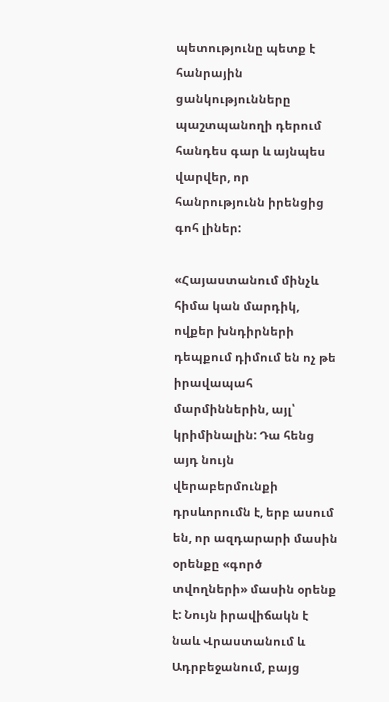պետությունը պետք է հանրային ցանկությունները պաշտպանողի դերում հանդես գար և այնպես վարվեր, որ հանրությունն իրենցից գոհ լիներ:

«Հայաստանում մինչև հիմա կան մարդիկ, ովքեր խնդիրների դեպքում դիմում են ոչ թե իրավապահ մարմիններին, այլ՝ կրիմինալին: Դա հենց այդ նույն վերաբերմունքի դրսևորումն է, երբ ասում են, որ ազդարարի մասին օրենքը «գործ տվողների» մասին օրենք է: Նույն իրավիճակն է նաև Վրաստանում և Ադրբեջանում, բայց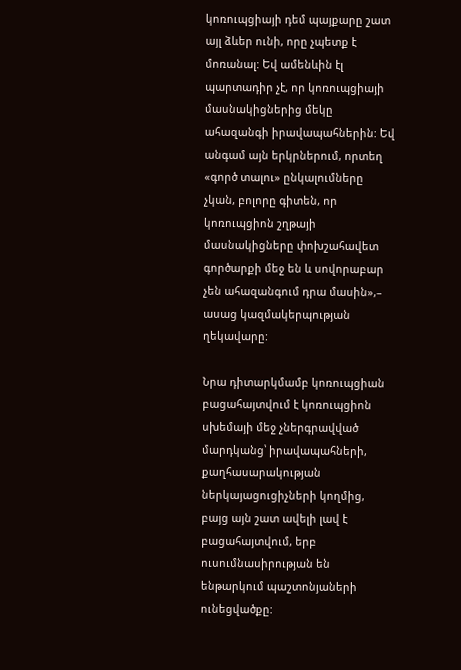կոռուպցիայի դեմ պայքարը շատ այլ ձևեր ունի, որը չպետք է մոռանալ: Եվ ամենևին էլ պարտադիր չէ, որ կոռուպցիայի մասնակիցներից մեկը ահազանգի իրավապահներին: Եվ անգամ այն երկրներում, որտեղ «գործ տալու» ընկալումները չկան, բոլորը գիտեն, որ կոռուպցիոն շղթայի մասնակիցները փոխշահավետ գործարքի մեջ են և սովորաբար չեն ահազանգում դրա մասին»,– ասաց կազմակերպության ղեկավարը:

Նրա դիտարկմամբ կոռուպցիան բացահայտվում է կոռուպցիոն սխեմայի մեջ չներգրավված մարդկանց՝ իրավապահների, քաղհասարակության ներկայացուցիչների կողմից, բայց այն շատ ավելի լավ է բացահայտվում, երբ ուսումնասիրության են ենթարկում պաշտոնյաների ունեցվածքը: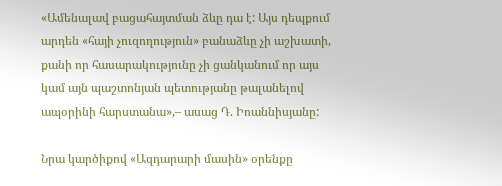«Ամենալավ բացահայտման ձևը դա է: Այս դեպքում արդեն «հայի չուզողություն» բանաձևը չի աշխատի, քանի որ հասարակությունը չի ցանկանում որ այս կամ այն պաշտոնյան պետությանը թալանելով ապօրինի հարստանա»,– ասաց Դ. Իոաննիսյանը:

Նրա կարծիքով «Ազդարարի մասին» օրենքը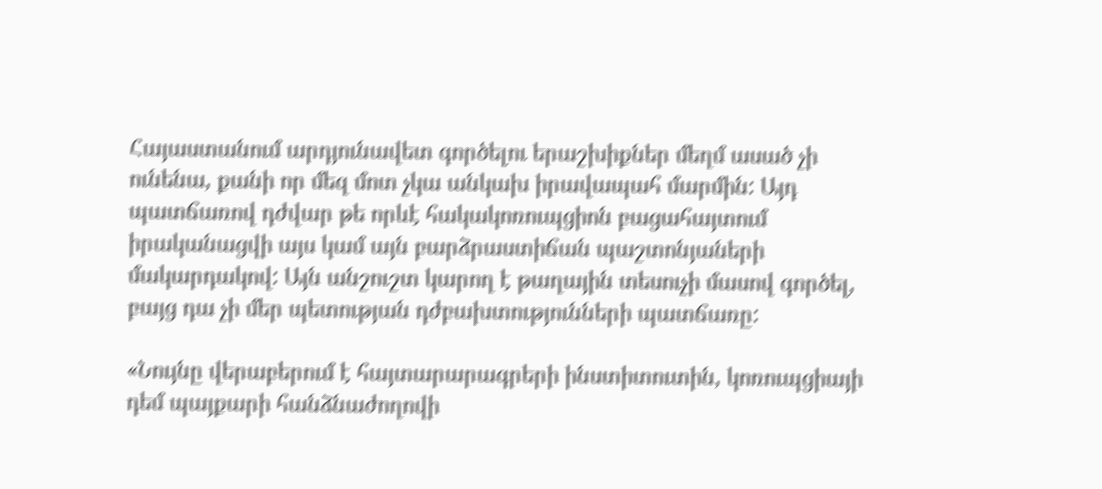Հայաստանում արդյունավետ գործելու երաշխիքներ մեղմ ասած չի ունենա, քանի որ մեզ մոտ չկա անկախ իրավապահ մարմին: Այդ պատճառով դժվար թե որևէ հակակոռուպցիոն բացահայտում իրականացվի այս կամ այն բարձրաստիճան պաշտոնյաների մակարդակով: Այն անշուշտ կարող է թաղային տեսուչի մասով գործել, բայց դա չի մեր պետության դժբախտությունների պատճառը:

«Նույնը վերաբերում է հայտարարագրերի ինստիտուտին, կոռուպցիայի դեմ պայքարի հանձնաժողովի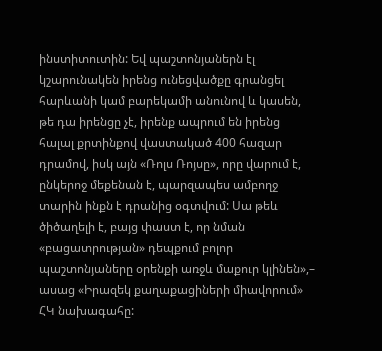ինստիտուտին: Եվ պաշտոնյաներն էլ կշարունակեն իրենց ունեցվածքը գրանցել հարևանի կամ բարեկամի անունով և կասեն, թե դա իրենցը չէ, իրենք ապրում են իրենց հալալ քրտինքով վաստակած 400 հազար դրամով, իսկ այն «Ռոլս Ռոյսը», որը վարում է, ընկերոջ մեքենան է, պարզապես ամբողջ տարին ինքն է դրանից օգտվում: Սա թեև ծիծաղելի է, բայց փաստ է, որ նման «բացատրության» դեպքում բոլոր պաշտոնյաները օրենքի առջև մաքուր կլինեն»,– ասաց «Իրազեկ քաղաքացիների միավորում» ՀԿ նախագահը: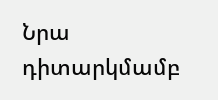Նրա դիտարկմամբ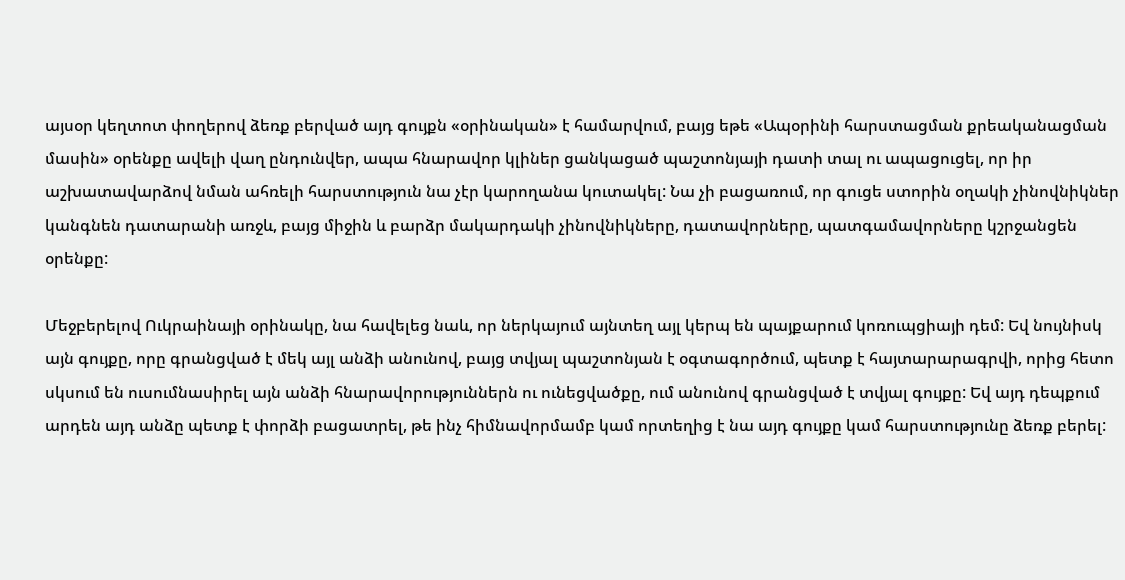այսօր կեղտոտ փողերով ձեռք բերված այդ գույքն «օրինական» է համարվում, բայց եթե «Ապօրինի հարստացման քրեականացման մասին» օրենքը ավելի վաղ ընդունվեր, ապա հնարավոր կլիներ ցանկացած պաշտոնյայի դատի տալ ու ապացուցել, որ իր աշխատավարձով նման ահռելի հարստություն նա չէր կարողանա կուտակել: Նա չի բացառում, որ գուցե ստորին օղակի չինովնիկներ կանգնեն դատարանի առջև, բայց միջին և բարձր մակարդակի չինովնիկները, դատավորները, պատգամավորները կշրջանցեն օրենքը:

Մեջբերելով Ուկրաինայի օրինակը, նա հավելեց նաև, որ ներկայում այնտեղ այլ կերպ են պայքարում կոռուպցիայի դեմ: Եվ նույնիսկ այն գույքը, որը գրանցված է մեկ այլ անձի անունով, բայց տվյալ պաշտոնյան է օգտագործում, պետք է հայտարարագրվի, որից հետո սկսում են ուսումնասիրել այն անձի հնարավորություններն ու ունեցվածքը, ում անունով գրանցված է տվյալ գույքը: Եվ այդ դեպքում արդեն այդ անձը պետք է փորձի բացատրել, թե ինչ հիմնավորմամբ կամ որտեղից է նա այդ գույքը կամ հարստությունը ձեռք բերել: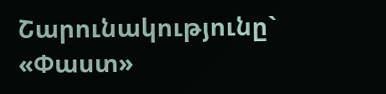Շարունակությունը` «Փաստ»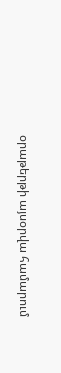օրաթերթի այսօրվա համարում